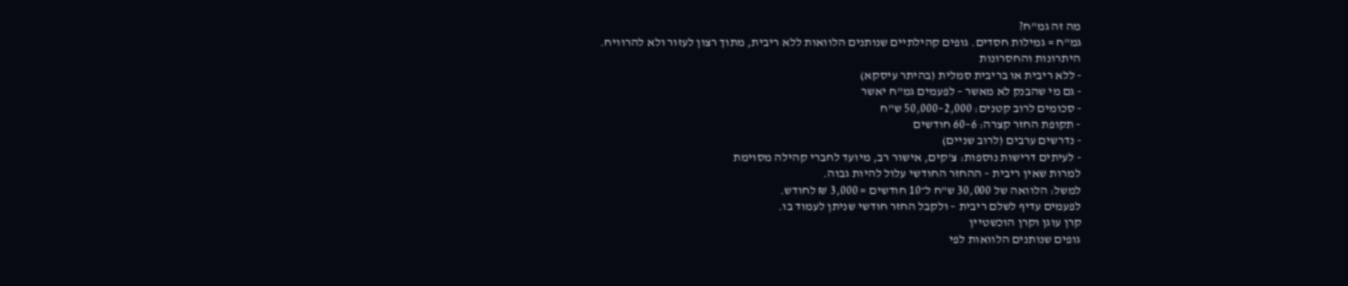מה זה גמ"ח?
גמ"ח = גמילות חסדים. גופים קהילתיים שנותנים הלוואות ללא ריבית, מתוך רצון לעזור ולא להרוויח.
היתרונות והחסרונות
- ללא ריבית או בריבית סמלית (בהיתר עיסקא)
- גם מי שהבנק לא מאשר – לפעמים גמ"ח יאשר
- סכומים לרוב קטנים: 2,000–50,000 ש"ח
- תקופת החזר קצרה: 6–60 חודשים
- נדרשים ערבים (לרוב שניים)
- לעיתים דרישות נוספות: צ'קים, אישור רב, מיועד לחברי קהילה מסוימת
למרות שאין ריבית – ההחזר החודשי עלול להיות גבוה.
למשל: הלוואה של 30,000 ש"ח ל־10 חודשים = 3,000 ₪ לחודש.
לפעמים עדיף לשלם ריבית – ולקבל החזר חודשי שניתן לעמוד בו.
קרן עוגן וקרן הוכשטיין
גופים שנותנים הלוואות לפי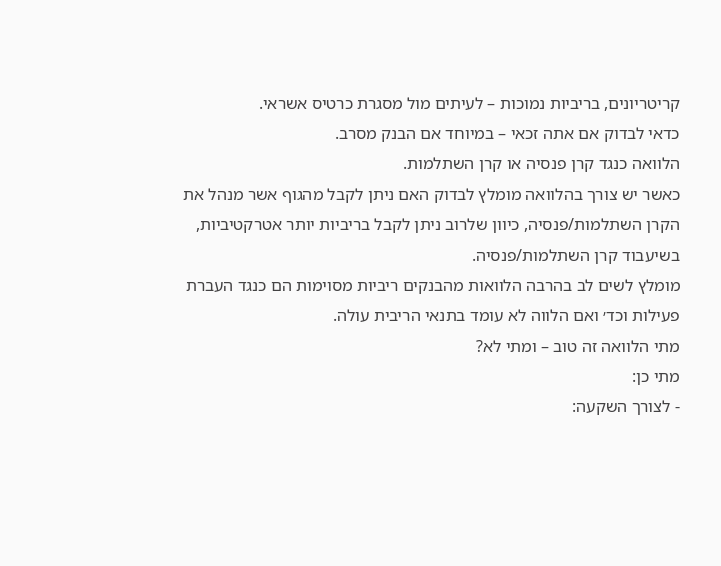קריטריונים, בריביות נמוכות – לעיתים מול מסגרת כרטיס אשראי.
כדאי לבדוק אם אתה זכאי – במיוחד אם הבנק מסרב.
הלוואה כנגד קרן פנסיה או קרן השתלמות.
כאשר יש צורך בהלוואה מומלץ לבדוק האם ניתן לקבל מהגוף אשר מנהל את הקרן השתלמות/פנסיה, כיוון שלרוב ניתן לקבל בריביות יותר אטרקטיביות, בשיעבוד קרן השתלמות/פנסיה.
מומלץ לשים לב בהרבה הלוואות מהבנקים ריביות מסוימות הם כנגד העברת פעילות וכד׳ ואם הלווה לא עומד בתנאי הריבית עולה.
מתי הלוואה זה טוב – ומתי לא?
מתי כן:
- לצורך השקעה: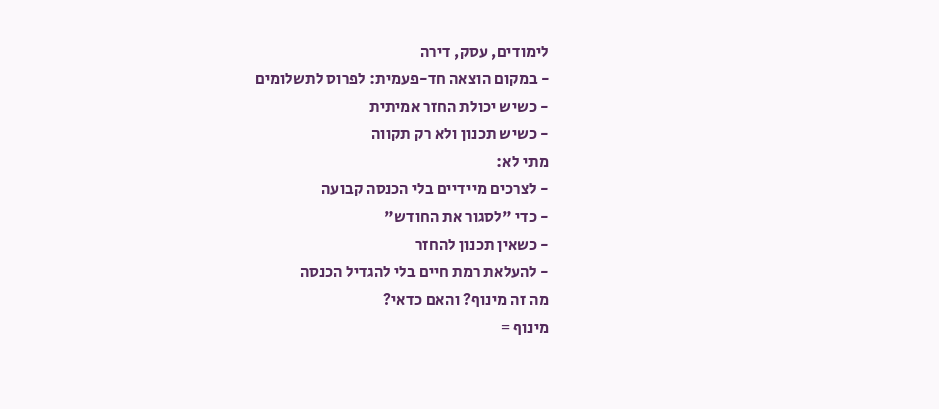לימודים, עסק, דירה
- במקום הוצאה חד-פעמית: לפרוס לתשלומים
- כשיש יכולת החזר אמיתית
- כשיש תכנון ולא רק תקווה
מתי לא:
- לצרכים מיידיים בלי הכנסה קבועה
- כדי "לסגור את החודש"
- כשאין תכנון להחזר
- להעלאת רמת חיים בלי להגדיל הכנסה
מה זה מינוף? והאם כדאי?
מינוף =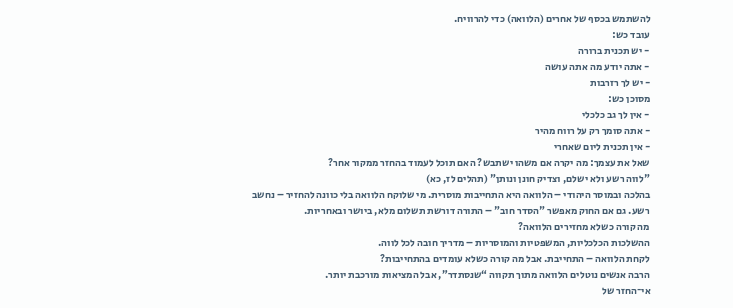להשתמש בכסף של אחרים (הלוואה) כדי להרוויח.
עובד כש:
- יש תכנית ברורה
- אתה יודע מה אתה עושה
- יש לך רזרבות
מסוכן כש:
- אין לך גב כלכלי
- אתה סומך רק על רווח מהיר
- אין תכנית ליום שאחרי
שאל את עצמך: מה יקרה אם משהו ישתבש? האם תוכל לעמוד בהחזר ממקור אחר?
"לווה רשע ולא ישלם, וצדיק חונן ונותן" (תהלים לז, כא)
בהלכה ובמוסר היהודי – הלוואה היא התחייבות מוסרית. מי שלוקח הלוואה בלי כוונה להחזיר – נחשב רשע. גם אם החוק מאפשר "הסדר חוב" – התורה דורשת תשלום מלא, ביושר ובאחריות.
מה קורה כשלא מחזירים הלוואה?
ההשלכות הכלכליות, המשפטיות והמוסריות – מדריך חובה לכל לווה.
לקחת הלוואה – התחייבת. אבל מה קורה כשלא עומדים בהתחייבות?
הרבה אנשים נוטלים הלוואה מתוך תקווה “שנסתדר”, אבל המציאות מורכבת יותר.
אי־החזר של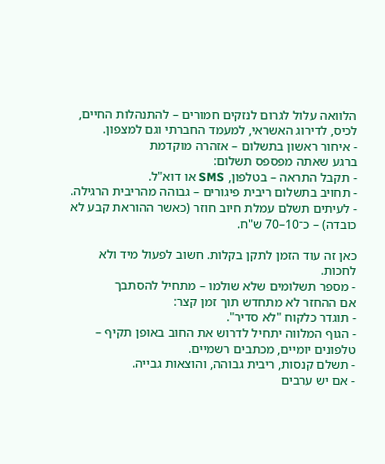הלוואה עלול לגרום לנזקים חמורים – להתנהלות החיים, לכיס, לדירוג האשראי, למעמד החברתי וגם למצפון.
- איחור ראשון בתשלום – אזהרה מוקדמת
ברגע שאתה מפספס תשלום:
- תקבל התראה – בטלפון, SMS או דוא"ל.
- תחויב בתשלום ריבית פיגורים – גבוהה מהריבית הרגילה.
- לעיתים תשלם עמלת חיוב חוזר (כאשר ההוראת קבע לא כובדה) – כ־10–70 ש"ח.

כאן זה עוד הזמן לתקן בקלות. חשוב לפעול מיד ולא לחכות.
- מספר תשלומים שלא שולמו – מתחיל להסתבך
אם ההחזר לא מתחדש תוך זמן קצר:
- תוגדר כלקוח "לא סדיר".
- הגוף המלווה יתחיל לדרוש את החוב באופן תקיף – טלפונים יומיים, מכתבים רשמיים.
- תשלם קנסות, ריבית גבוהה, והוצאות גבייה.
- אם יש ערבים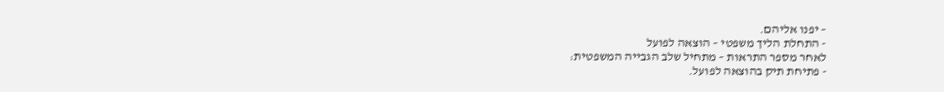– יפנו אליהם.
- התחלת הליך משפטי – הוצאה לפועל
לאחר מספר התראות – מתחיל שלב הגבייה המשפטית:
- פתיחת תיק בהוצאה לפועל.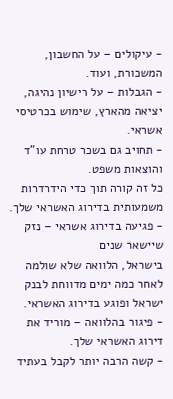- עיקולים – על החשבון, המשכורת, ועוד.
- הגבלות – על רישיון נהיגה, יציאה מהארץ, שימוש בכרטיסי אשראי.
- תחויב גם בשכר טרחת עו"ד והוצאות משפט.
כל זה קורה תוך כדי הידרדרות משמעותית בדירוג האשראי שלך.
- פגיעה בדירוג אשראי – נזק שיישאר שנים
בישראל, הלוואה שלא שולמה לאחר כמה ימים מדווחת לבנק ישראל ופוגע בדירוג האשראי.
- פיגור בהלוואה – מוריד את דירוג האשראי שלך.
- קשה הרבה יותר לקבל בעתיד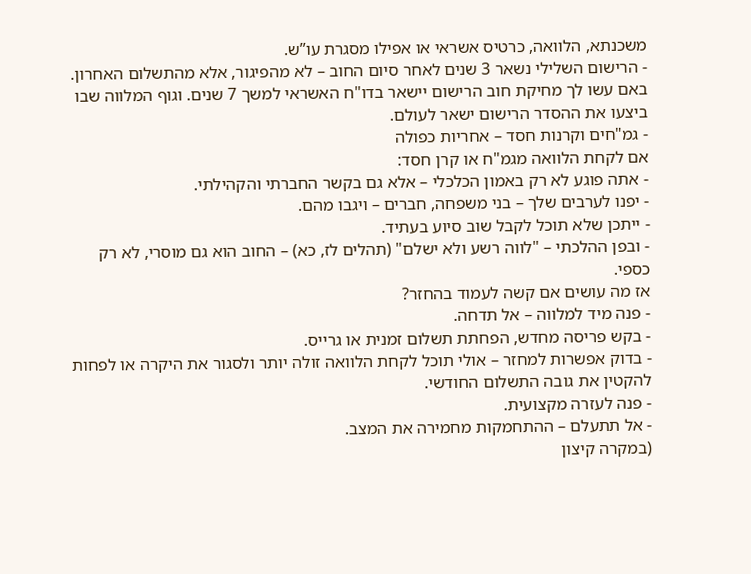משכנתא, הלוואה, כרטיס אשראי או אפילו מסגרת עו”ש.
- הרישום השלילי נשאר 3 שנים לאחר סיום החוב – לא מהפיגור, אלא מהתשלום האחרון.
באם עשו לך מחיקת חוב הרישום יישאר בדו"ח האשראי למשך 7 שנים. וגוף המלווה שבו ביצעו את ההסדר הרישום ישאר לעולם.
- גמ"חים וקרנות חסד – אחריות כפולה
אם לקחת הלוואה מגמ"ח או קרן חסד:
- אתה פוגע לא רק באמון הכלכלי – אלא גם בקשר החברתי והקהילתי.
- יפנו לערבים שלך – בני משפחה, חברים – ויגבו מהם.
- ייתכן שלא תוכל לקבל שוב סיוע בעתיד.
- ובפן ההלכתי – "לווה רשע ולא ישלם" (תהלים לז, כא) – החוב הוא גם מוסרי, לא רק כספי.
אז מה עושים אם קשה לעמוד בהחזר?
- פנה מיד למלווה – אל תדחה.
- בקש פריסה מחדש, הפחתת תשלום זמנית או גרייס.
- בדוק אפשרות למחזר – אולי תוכל לקחת הלוואה זולה יותר ולסגור את היקרה או לפחות להקטין את גובה התשלום החודשי.
- פנה לעזרה מקצועית.
- אל תתעלם – ההתחמקות מחמירה את המצב.
(במקרה קיצון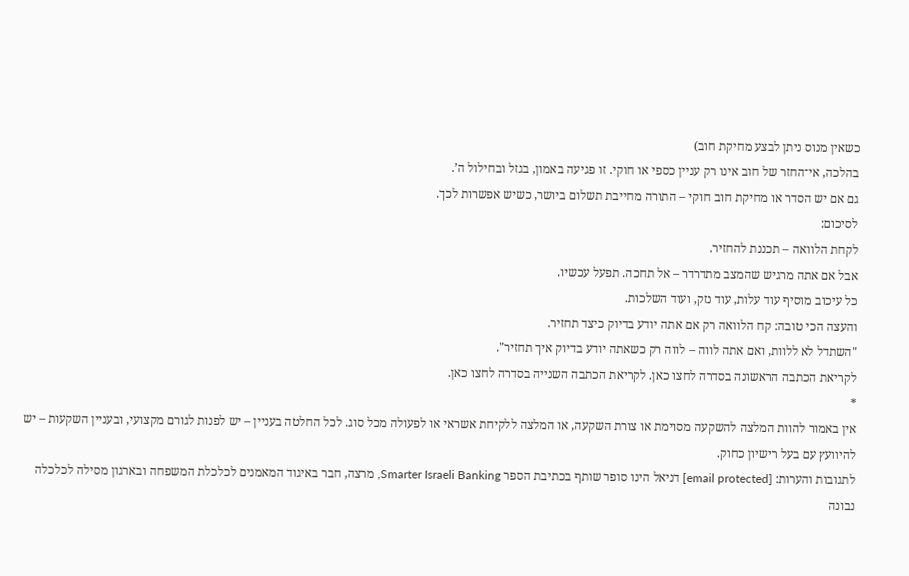כשאין מנוס ניתן לבצע מחיקת חוב)
בהלכה, אי־החזר של חוב אינו רק עניין כספי או חוקי. זו פגיעה באמון, בגזל ובחילול ה’.
גם אם יש הסדר או מחיקת חוב חוקי – התורה מחייבת תשלום ביושר, כשיש אפשרות לכך.
לסיכום:
לקחת הלוואה – תכננת להחזיר.
אבל אם אתה מרגיש שהמצב מתדרדר – אל תחכה. תפעל עכשיו.
כל עיכוב מוסיף עוד עלות, עוד נזק, ועוד השלכות.
והעצה הכי טובה: קח הלוואה רק אם אתה יודע בדיוק כיצד תחזיר.
"השתדל לא ללוות, ואם אתה לווה – לווה רק כשאתה יודע בדיוק איך תחזיר".
לקריאת הכתבה הראשונה בסדרה לחצו כאן. לקריאת הכתבה השנייה בסדרה לחצו כאן.
*
אין באמור להוות המלצה להשקעה מסוימת או צורת השקעה, או המלצה ללקיחת אשראי או לפעולה מכל סוג. לכל החלטה בעניין – יש לפנות לגורם מקצועי, ובעניין השקעות – יש להיוועץ עם בעל רישיון כחוק.
לתגובות והערות: [email protected] דניאל הינו סופר שותף בכתיבת הספר Smarter Israeli Banking, מרצה, חבר באיגוד המאמנים לכלכלת המשפחה ובארגון מסילה לכלכלה נבונה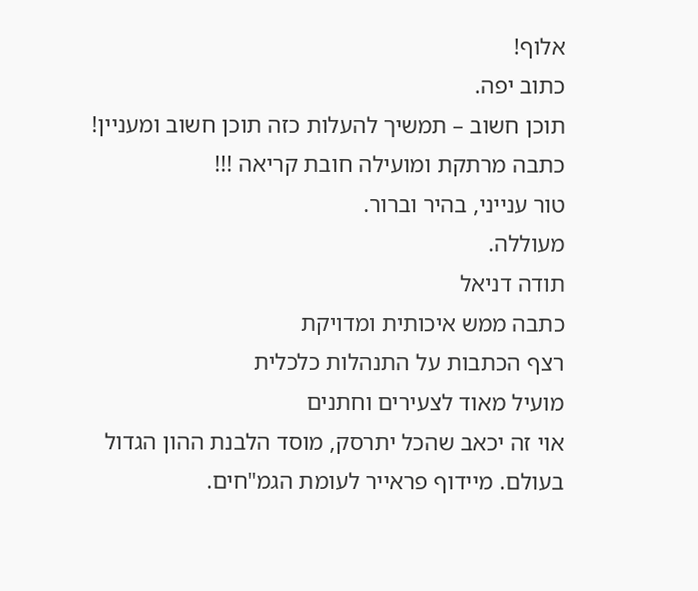אלוף!
כתוב יפה.
תוכן חשוב – תמשיך להעלות כזה תוכן חשוב ומעניין!
כתבה מרתקת ומועילה חובת קריאה !!!
טור ענייני, בהיר וברור.
מעוללה.
תודה דניאל
כתבה ממש איכותית ומדויקת
רצף הכתבות על התנהלות כלכלית
מועיל מאוד לצעירים וחתנים
אוי זה יכאב שהכל יתרסק, מוסד הלבנת ההון הגדול בעולם. מיידוף פראייר לעומת הגמ"חים.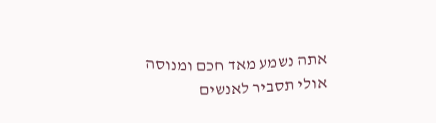אתה נשמע מאד חכם ומנוסה
אולי תסביר לאנשים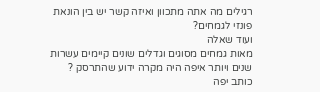רגילים מה אתה מתכוון ואיזה קשר יש בין הונאת פונזי לגמחים?
ועוד שאלה
מאות גמחים מסוגים וגדלים שונים קיימים עשרות שנים ויותר איפה היה מקרה ידוע שהתרסק ?
כותב יפה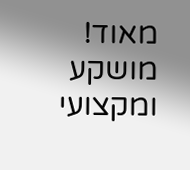מאוד!
מושקע ומקצועי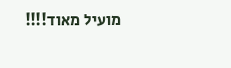מועיל מאוד!!!!